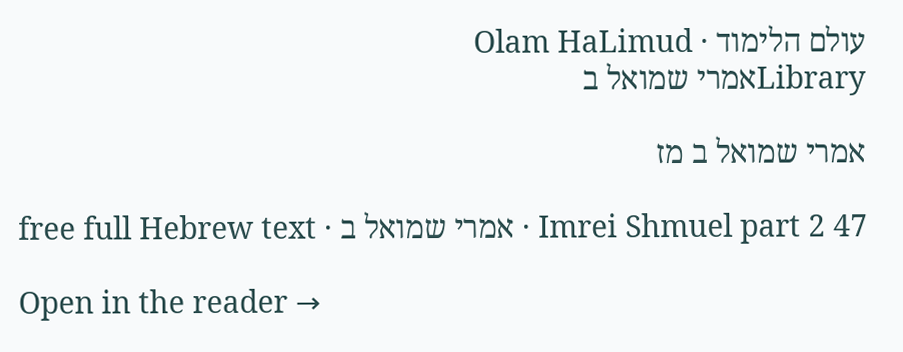עולם הלימוד · Olam HaLimud
Libraryאמרי שמואל ב

אמרי שמואל ב מז

Imrei Shmuel part 2 47 · אמרי שמואל ב · free full Hebrew text

Open in the reader →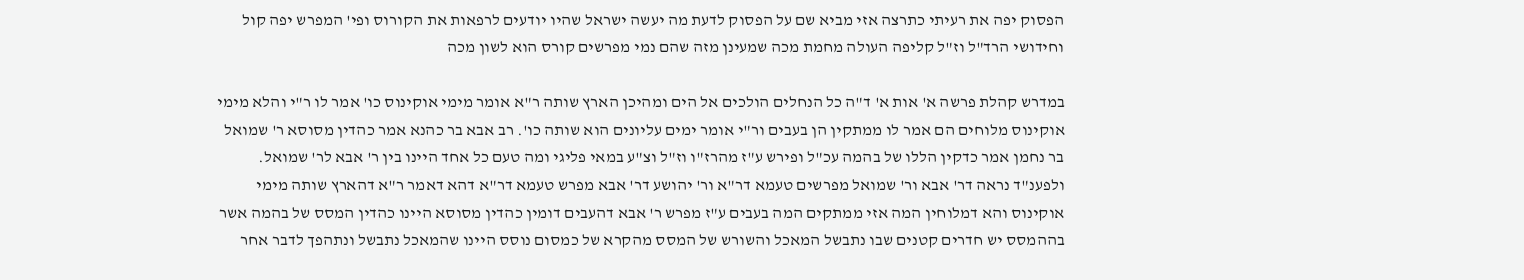הפסוק יפה את רעיתי כתרצה אזי מביא שם על הפסוק לדעת מה יעשה ישראל שהיו יודעים לרפאות את הקורוס ופי' המפרש יפה קול וחידושי הרד"ל וז"ל קליפה העולה מחמת מכה שמעינן מזה שהם נמי מפרשים קורס הוא לשון מכה

במדרש קהלת פרשה א' אות א' ד"ה כל הנחלים הולכים אל הים ומהיכן הארץ שותה ר"א אומר מימי אוקינוס כו' אמר לו ר"י והלא מימי אוקינוס מלוחים הם אמר לו ממתקין הן בעבים ור"י אומר ימים עליונים הוא שותה כו'. רב אבא בר כהנא אמר כהדין מסוסא ר' שמואל בר נחמן אמר כדקין הללו של בהמה עכ"ל ופירש ע"ז מהרז"ו וז"ל וצ"ע במאי פליגי ומה טעם כל אחד היינו בין ר' אבא לר' שמואל. ולפענ"ד נראה דר' אבא ור' שמואל מפרשים טעמא דר"א ור' יהושע דר' אבא מפרש טעמא דר"א דהא דאמר ר"א דהארץ שותה מימי אוקינוס והא דמלוחין המה אזי ממתקים המה בעבים ע"ז מפרש ר' אבא דהעבים דומין כהדין מסוסא היינו כהדין המסס של בהמה אשר בההמסס יש חדרים קטנים שבו נתבשל המאכל והשורש של המסס מהקרא של כמסום נוסס היינו שהמאכל נתבשל ונתהפך לדבר אחר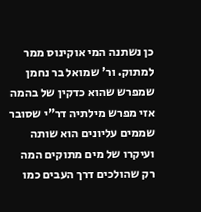כן נשתנה המי אוקינוס ממר למתוק. ור' שמואל בר נחמן שמפרש שהוא כדקין של בהמה אזי מפרש מילתיה דר"י שסובר שממים עליונים הוא שותה ועיקרו של מים מתוקים המה רק שהולכים דרך העבים כמו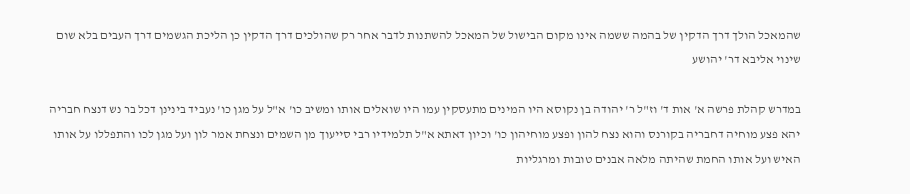שהמאכל הולך דרך הדקין של בהמה ששמה אינו מקום הבישול של המאכל להשתנות לדבר אחר רק שהולכים דרך הדקין כן הליכת הגשמים דרך העבים בלא שום שינוי אליבא דר' יהושע

במדרש קהלת פרשה א' אות ד' וז"ל ר' יהודה בן נקוסא היו המינים מתעסקין עמו היו שואלים אותו ומשיב כו' א"ל על מגן כו' נעביד בינינן דכל בר נש דנצח חבריה יהא פצע מוחיה דחבריה בקורנס והוא נצח להון ופצע מוחיהון כו' וכיון דאתא א"ל תלמידיו רבי סייעוך מן השמים ונצחת אמר לון ועל מגן לכו והתפללו על אותו האיש ועל אותו החמת שהיתה מלאה אבנים טובות ומרגליות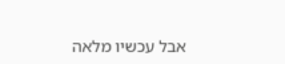אבל עכשיו מלאה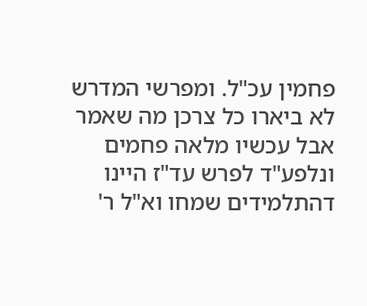פחמין עכ"ל. ומפרשי המדרש לא ביארו כל צרכן מה שאמר אבל עכשיו מלאה פחמים ונלפע"ד לפרש עד"ז היינו דהתלמידים שמחו וא"ל ר'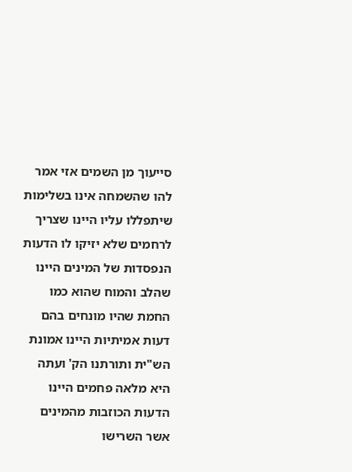סייעוך מן השמים אזי אמר להו שהשמחה אינו בשלימות שיתפללו עליו היינו שצריך לרחמים שלא יזיקו לו הדעות הנפסדות של המינים היינו שהלב והמוח שהוא כמו החמת שהיו מונחים בהם דעות אמיתיות היינו אמונת הש"ית ותורתנו הק' ועתה היא מלאה פחמים היינו הדעות הכוזבות מהמינים אשר השרישו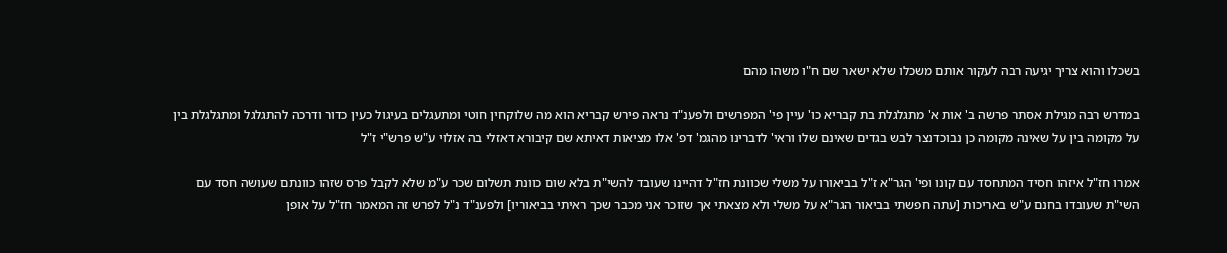בשכלו והוא צריך יגיעה רבה לעקור אותם משכלו שלא ישאר שם ח"ו משהו מהם

במדרש רבה מגילת אסתר פרשה ב' אות א' מתגלגלת בת קבריא כו' עיין פי' המפרשים ולפענ"ד נראה פירש קבריא הוא מה שלוקחין חוטי ומתעגלים בעיגול כעין כדור ודרכה להתגלגל ומתגלגלת בין על מקומה בין על שאינה מקומה כן נבוכדנצר לבש בגדים שאינם שלו וראי' לדברינו מהגמ' דפ' אלו מציאות דאיתא שם קיבורא דאזלי בה אזלוי ע"ש פרש"י ז"ל

אמרו חז"ל איזהו חסיד המתחסד עם קונו ופי' הגר"א ז"ל בביאורו על משלי שכוונת חז"ל דהיינו שעובד להשי"ת בלא שום כוונת תשלום שכר ע"מ שלא לקבל פרס שזהו כוונתם שעושה חסד עם השי"ת שעובדו בחנם ע"ש באריכות [עתה חפשתי בביאור הגר"א על משלי ולא מצאתי אך שזוכר אני מכבר שכך ראיתי בביאוריו] ולפענ"ד נ"ל לפרש זה המאמר חז"ל על אופן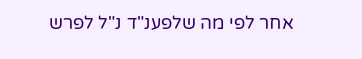אחר לפי מה שלפענ"ד נ"ל לפרש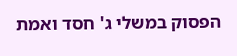הפסוק במשלי ג' חסד ואמת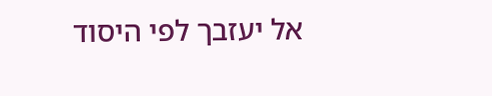אל יעזבך לפי היסוד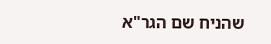שהניח שם הגר"א